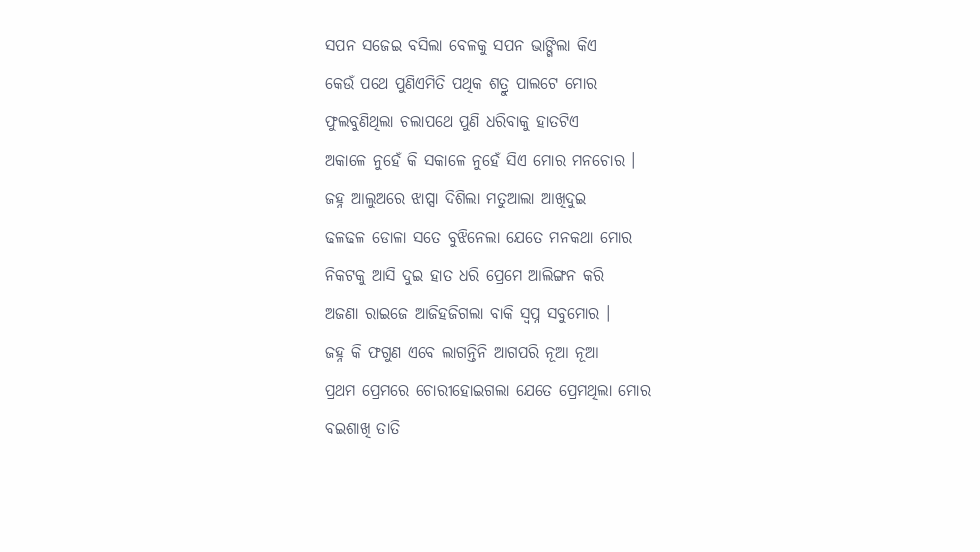ସପନ ସଜେଇ ବସିଲା ବେଳକୁ ସପନ ଭାଙ୍ଗିଲା କିଏ
କେଉଁ ପଥେ ପୁଣିଏମିତି ପଥିକ ଶତ୍ରୁ ପାଲଟେ ମୋର
ଫୁଲବୁଣିଥିଲା ଚଲାପଥେ ପୁଣି ଧରିବାକୁ ହାତଟିଏ
ଅକାଳେ ନୁହେଁ କି ସକାଳେ ନୁହେଁ ସିଏ ମୋର ମନଚୋର ।
ଜହ୍ନ ଆଲୁଅରେ ଝାପ୍ସା ଦିଶିଲା ମତୁଆଲା ଆଖିଦୁଇ
ଢଳଢଳ ଡୋଳା ସତେ ବୁଝିନେଲା ଯେତେ ମନକଥା ମୋର
ନିକଟକୁ ଆସି ଦୁଇ ହାତ ଧରି ପ୍ରେମେ ଆଲିଙ୍ଗନ କରି
ଅଜଣା ରାଇଜେ ଆଜିହଜିଗଲା ବାକି ସ୍ୱପ୍ନ ସବୁମୋର ।
ଜହ୍ନ କି ଫଗୁଣ ଏବେ ଲାଗନ୍ତିନି ଆଗପରି ନୂଆ ନୂଆ
ପ୍ରଥମ ପ୍ରେମରେ ଚୋରୀହୋଇଗଲା ଯେତେ ପ୍ରେମଥିଲା ମୋର
ବଇଶାଖି ତାତି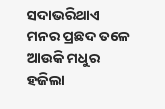ସଦାଭରିଥାଏ ମନର ପ୍ରଛଦ ତଳେ
ଆଉକି ମଧୁର ହଜିଲା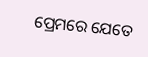ପ୍ରେମରେ ଯେତେ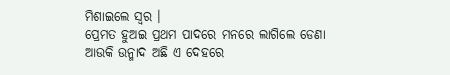ମିଶାଇଲେ ସ୍ଵର ।
ପ୍ରେମତ ହୁଅଇ ପ୍ରଥମ ପାଦରେ ମନରେ ଲାଗିଲେ ଡେଣା
ଆଉକି ଉନ୍ମାଦ ଅଛି ଏ ଦେହରେ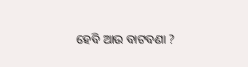ହେବି ଆଉ ବାଟବଣା ?